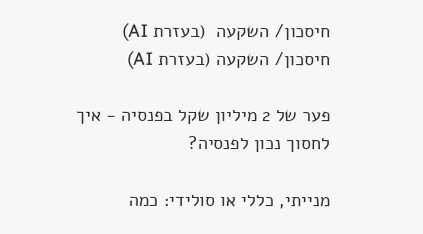חיסכון/ השקעה  (בעזרת AI)
חיסכון/ השקעה (בעזרת AI)

פער של 2 מיליון שקל בפנסיה - איך לחסוך נכון לפנסיה?

מנייתי, כללי או סולידי: כמה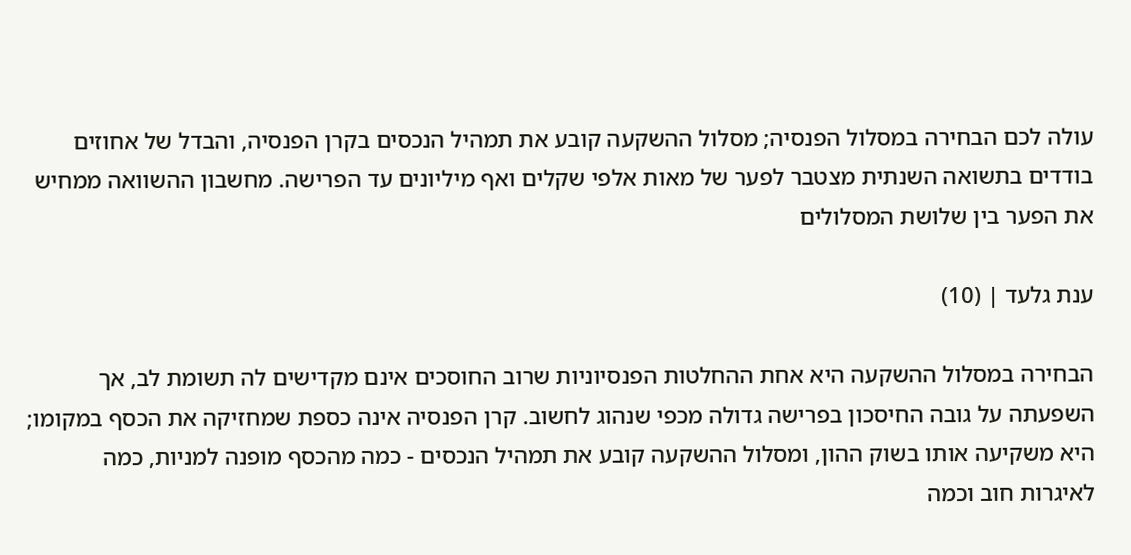עולה לכם הבחירה במסלול הפנסיה; מסלול ההשקעה קובע את תמהיל הנכסים בקרן הפנסיה, והבדל של אחוזים בודדים בתשואה השנתית מצטבר לפער של מאות אלפי שקלים ואף מיליונים עד הפרישה. מחשבון ההשוואה ממחיש את הפער בין שלושת המסלולים

ענת גלעד | (10)

הבחירה במסלול ההשקעה היא אחת ההחלטות הפנסיוניות שרוב החוסכים אינם מקדישים לה תשומת לב, אך השפעתה על גובה החיסכון בפרישה גדולה מכפי שנהוג לחשוב. קרן הפנסיה אינה כספת שמחזיקה את הכסף במקומו; היא משקיעה אותו בשוק ההון, ומסלול ההשקעה קובע את תמהיל הנכסים - כמה מהכסף מופנה למניות, כמה לאיגרות חוב וכמה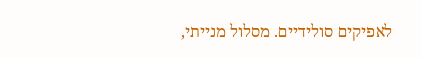לאפיקים סולידיים. מסלול מנייתי,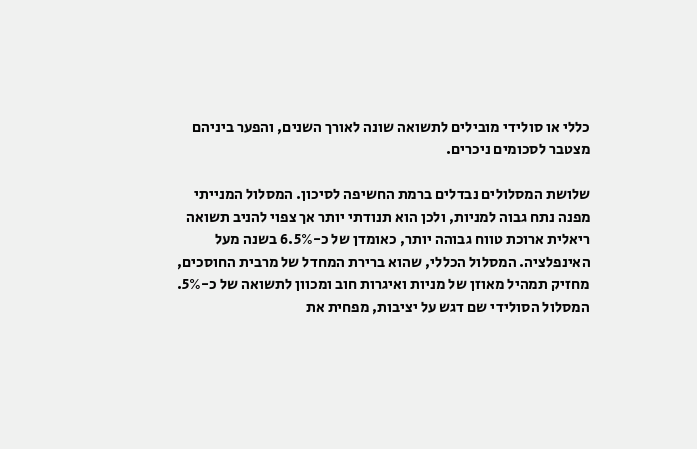כללי או סולידי מובילים לתשואה שונה לאורך השנים, והפער ביניהם מצטבר לסכומים ניכרים.

שלושת המסלולים נבדלים ברמת החשיפה לסיכון. המסלול המנייתי מפנה נתח גבוה למניות, ולכן הוא תנודתי יותר אך צפוי להניב תשואה ריאלית ארוכת טווח גבוהה יותר, כאומדן של כ-6.5% בשנה מעל האינפלציה. המסלול הכללי, שהוא ברירת המחדל של מרבית החוסכים, מחזיק תמהיל מאוזן של מניות ואיגרות חוב ומכוון לתשואה של כ-5%. המסלול הסולידי שם דגש על יציבות, מפחית את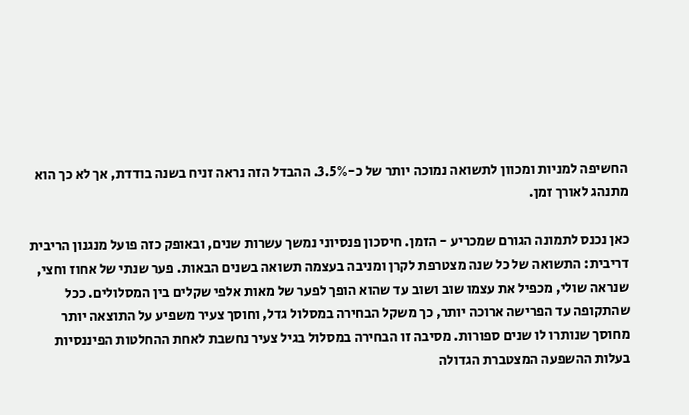החשיפה למניות ומכוון לתשואה נמוכה יותר של כ-3.5%. ההבדל הזה נראה זניח בשנה בודדת, אך לא כך הוא מתנהג לאורך זמן.

כאן נכנס לתמונה הגורם שמכריע - הזמן. חיסכון פנסיוני נמשך עשרות שנים, ובאופק כזה פועל מנגנון הריבית דריבית: התשואה של כל שנה מצטרפת לקרן ומניבה בעצמה תשואה בשנים הבאות. פער שנתי של אחוז וחצי, שנראה שולי, מכפיל את עצמו שוב ושוב עד שהוא הופך לפער של מאות אלפי שקלים בין המסלולים. ככל שהתקופה עד הפרישה ארוכה יותר, כך משקל הבחירה במסלול גדל, וחוסך צעיר משפיע על התוצאה יותר מחוסך שנותרו לו שנים ספורות. מסיבה זו הבחירה במסלול בגיל צעיר נחשבת לאחת ההחלטות הפיננסיות בעלות ההשפעה המצטברת הגדולה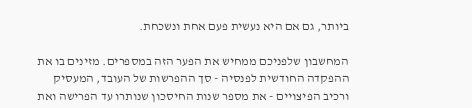ביותר, גם אם היא נעשית פעם אחת ונשכחת.

המחשבון שלפניכם ממחיש את הפער הזה במספרים. מזינים בו את ההפקדה החודשית לפנסיה - סך ההפרשות של העובד, המעסיק ורכיב הפיצויים - את מספר שנות החיסכון שנותרו עד הפרישה ואת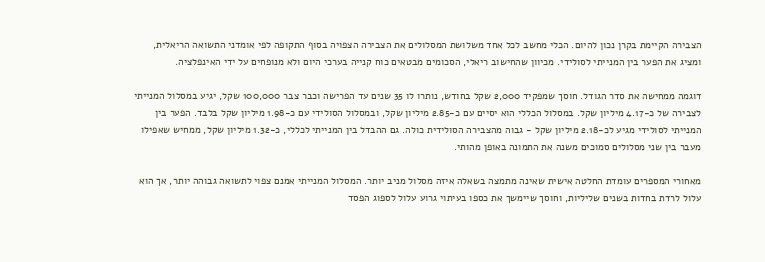הצבירה הקיימת בקרן נכון להיום. הכלי מחשב לכל אחד משלושת המסלולים את הצבירה הצפויה בסוף התקופה לפי אומדני התשואה הריאלית, ומציג את הפער בין המנייתי לסולידי. מכיוון שהחישוב ריאלי, הסכומים מבטאים כוח קנייה בערכי היום ולא מנופחים על ידי האינפלציה.

דוגמה ממחישה את סדר הגודל. חוסך שמפקיד 2,000 שקל בחודש, נותרו לו 35 שנים עד הפרישה וכבר צבר 100,000 שקל, יגיע במסלול המנייתי לצבירה של כ-4.17 מיליון שקל. במסלול הכללי הוא יסיים עם כ-2.85 מיליון שקל, ובמסלול הסולידי עם כ-1.98 מיליון שקל בלבד. הפער בין המנייתי לסולידי מגיע לכ-2.18 מיליון שקל - גבוה מהצבירה הסולידית כולה. גם ההבדל בין המנייתי לכללי, כ-1.32 מיליון שקל, ממחיש שאפילו מעבר בין שני מסלולים סמוכים משנה את התמונה באופן מהותי.

מאחורי המספרים עומדת החלטה אישית שאינה מתמצה בשאלה איזה מסלול מניב יותר. המסלול המנייתי אמנם צפוי לתשואה גבוהה יותר, אך הוא עלול לרדת בחדות בשנים שליליות, וחוסך שיימשך את כספו בעיתוי גרוע עלול לספוג הפסד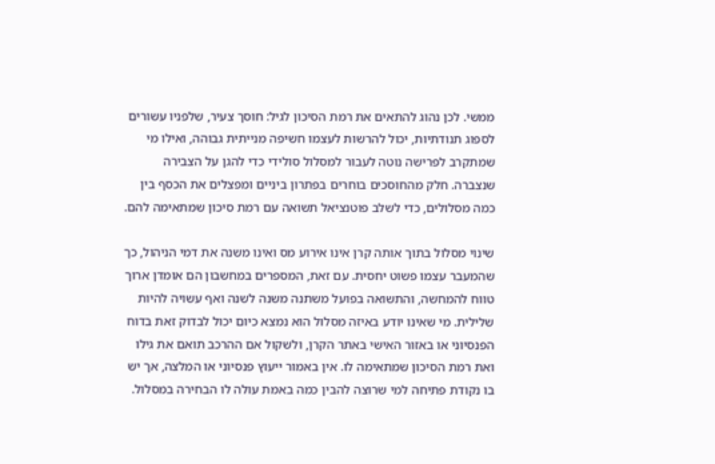ממשי. לכן נהוג להתאים את רמת הסיכון לגיל: חוסך צעיר, שלפניו עשורים לספוג תנודתיות, יכול להרשות לעצמו חשיפה מנייתית גבוהה, ואילו מי שמתקרב לפרישה נוטה לעבור למסלול סולידי כדי להגן על הצבירה שנצברה. חלק מהחוסכים בוחרים בפתרון ביניים ומפצלים את הכסף בין כמה מסלולים, כדי לשלב פוטנציאל תשואה עם רמת סיכון שמתאימה להם.

שינוי מסלול בתוך אותה קרן אינו אירוע מס ואינו משנה את דמי הניהול, כך שהמעבר עצמו פשוט יחסית. עם זאת, המספרים במחשבון הם אומדן ארוך טווח להמחשה, והתשואה בפועל משתנה משנה לשנה ואף עשויה להיות שלילית. מי שאינו יודע באיזה מסלול הוא נמצא כיום יכול לבדוק זאת בדוח הפנסיוני או באזור האישי באתר הקרן, ולשקול אם ההרכב תואם את גילו ואת רמת הסיכון שמתאימה לו. אין באמור ייעוץ פנסיוני או המלצה, אך יש בו נקודת פתיחה למי שרוצה להבין כמה באמת עולה לו הבחירה במסלול.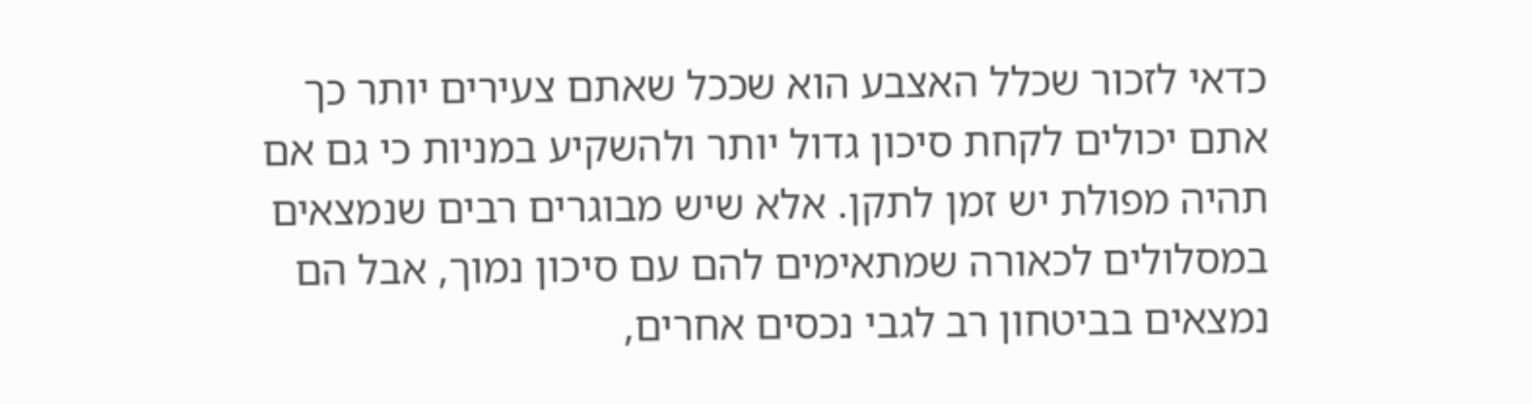כדאי לזכור שכלל האצבע הוא שככל שאתם צעירים יותר כך אתם יכולים לקחת סיכון גדול יותר ולהשקיע במניות כי גם אם תהיה מפולת יש זמן לתקן. אלא שיש מבוגרים רבים שנמצאים במסלולים לכאורה שמתאימים להם עם סיכון נמוך, אבל הם נמצאים בביטחון רב לגבי נכסים אחרים,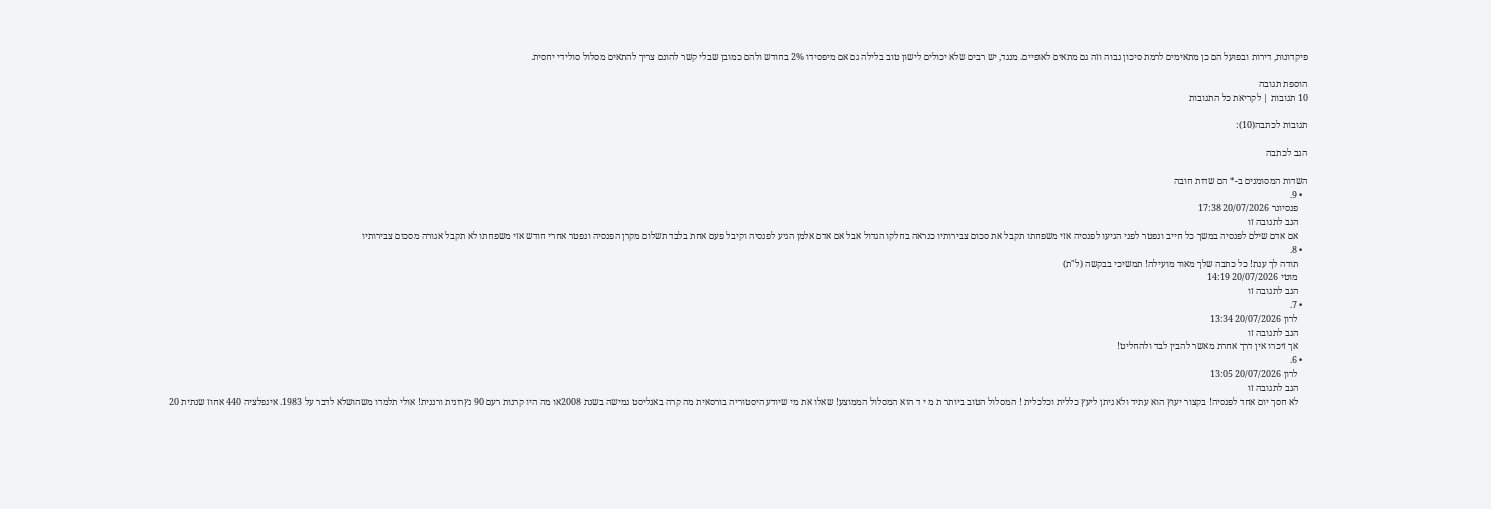פיקדונות, דירות ובפועל הם כן מתאימים לרמת סיכון גבוה וזה גם מתאים לאופיים. מנגד, יש רבים שלא יכולים לישון טוב בלילה גם אם מיפסידו 2% בחודש ולהם כמובן שבלי קשר להונם צריך להתאים מסלול סולידי יחסית.

הוספת תגובה
10 תגובות | לקריאת כל התגובות

תגובות לכתבה(10):

הגב לכתבה

השדות המסומנים ב-* הם שדות חובה
  • 9.
    פנסיונר 20/07/2026 17:38
    הגב לתגובה זו
    אם אדם שילם לפנסיה במשך כל חייב ונפטר לפני הגיעו לפנסיה אזי משפחתו תקבל את סכום צבירותיו כנראה בחלקו הגדול אבל אם אדם אלמן הגיע לפנסיה וקיבל פעם אחת בלבד תשלום מקרן הפנסיה ונפטר אחרי חודש אזי משפחתו לא תקבל אגורה מסכום צבירותיו
  • 8.
    תודה לך ענת! כל כתבה שלך מאוד מועילה! תמשיכי בבקשה (ל"ת)
    מוטי 20/07/2026 14:19
    הגב לתגובה זו
  • 7.
    לרון 20/07/2026 13:34
    הגב לתגובה זו
    אך זיכרו אין דרך אחרת מאשר להבין לבד ולהחליט!
  • 6.
    לרון 20/07/2026 13:05
    הגב לתגובה זו
    לא חסך יום אחד לפנסיה! בקצור יעוץ הוא עתיד ולא ניתן ליעץ כללית וכלכלית ! המסלול הטוב ביותר ת מ י ד הוא המסלול הממוצע! שאלו את מי שיודע היסטוריה בורסאית מה קרה באנליסט גמישה בשנת 2008או מה היו קרנות רעם 90 נץרונית ורננית! אולי תלמדו משהושלא לדבר על 1983. אינפלציה 440 אחוז שנתית 20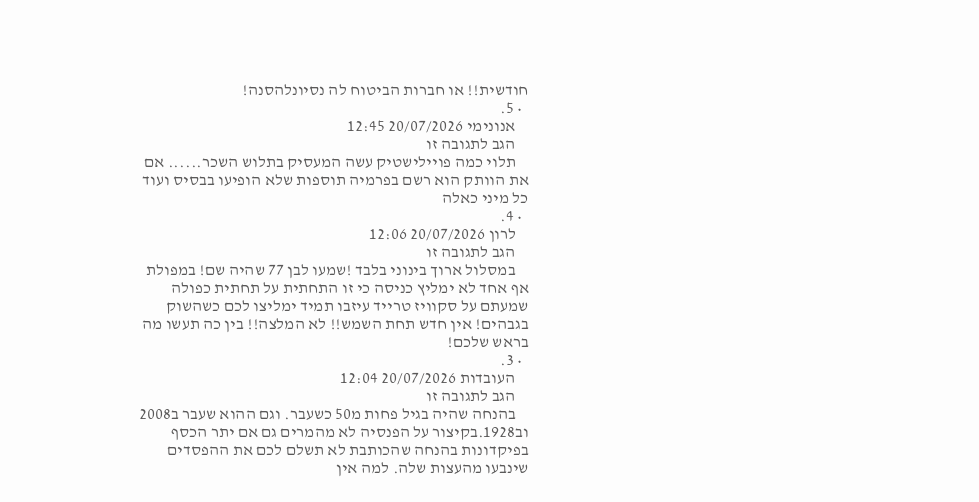חודשית!! או חברות הביטוח לה נסיונלהסנה!
  • 5.
    אנונימי 20/07/2026 12:45
    הגב לתגובה זו
    תלוי כמה פויילישטיק עשה המעסיק בתלוש השכר...... אם את הוותק הוא רשם בפרמיה תוספות שלא הופיעו בבסיס ועוד כל מיני כאלה
  • 4.
    לרון 20/07/2026 12:06
    הגב לתגובה זו
    במסלול ארוך בינוני בלבד !שמעו לבן 77 שהיה שם! במפולת אף אחד לא ימליץ כניסה כי זו התחתית על תחתית כפולה שמעתם על סקוויז טרייד עיזבו תמיד ימליצו לכם כשהשוק בגבהים! אין חדש תחת השמש!! לא המלצה!! בין כה תעשו מה בראש שלכם!
  • 3.
    העובדות 20/07/2026 12:04
    הגב לתגובה זו
    בהנחה שהיה בגיל פחות מ50 כשעבר. וגם ההוא שעבר ב2008 וב1928.בקיצור על הפנסיה לא מהמרים גם אם יתר הכסף בפיקדונות בהנחה שהכותבת לא תשלם לכם את ההפסדים שינבעו מהעצות שלה. למה אין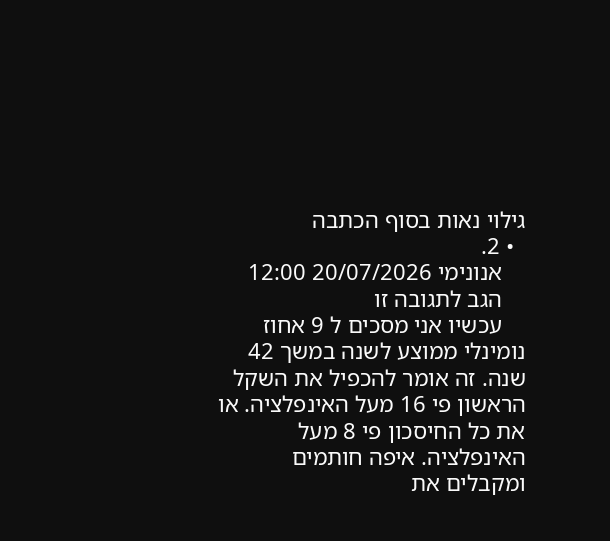גילוי נאות בסוף הכתבה
  • 2.
    אנונימי 20/07/2026 12:00
    הגב לתגובה זו
    עכשיו אני מסכים ל 9 אחוז נומינלי ממוצע לשנה במשך 42 שנה. זה אומר להכפיל את השקל הראשון פי 16 מעל האינפלציה. או את כל החיסכון פי 8 מעל האינפלציה. איפה חותמים ומקבלים את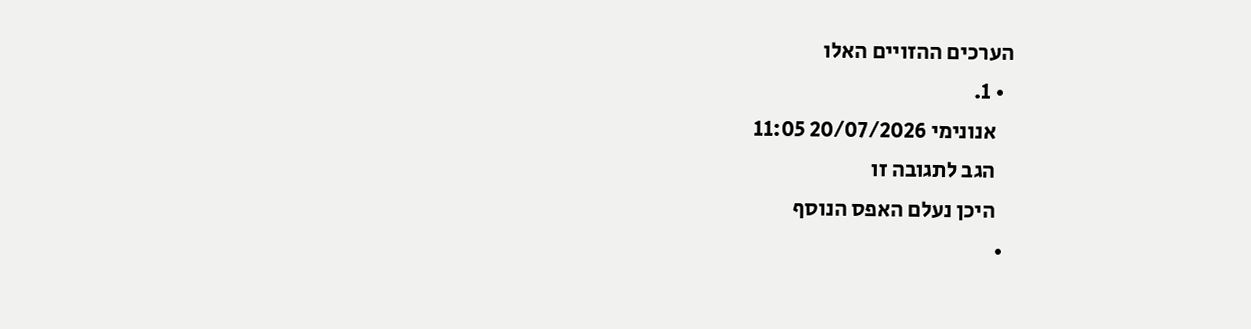הערכים ההזויים האלו
  • 1.
    אנונימי 20/07/2026 11:05
    הגב לתגובה זו
    היכן נעלם האפס הנוסף
  •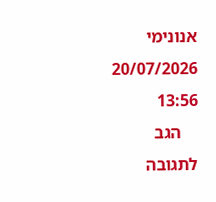אנונימי 20/07/2026 13:56
    הגב לתגובה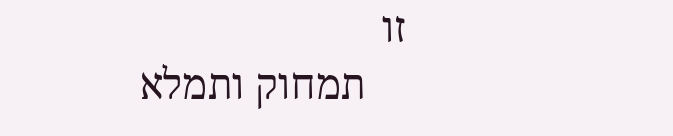זו
    תמחוק ותמלא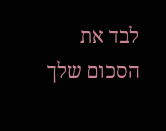לבד את הסכום שלך